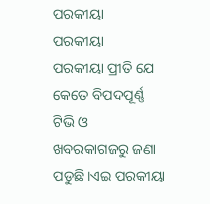ପରକୀୟା
ପରକୀୟା
ପରକୀୟା ପ୍ରୀତି ଯେ କେତେ ବିପଦପୂର୍ଣ୍ଣ ଟିଭି ଓ ଖବରକାଗଜରୁ ଜଣା ପଡୁଛି।ଏଇ ପରକୀୟା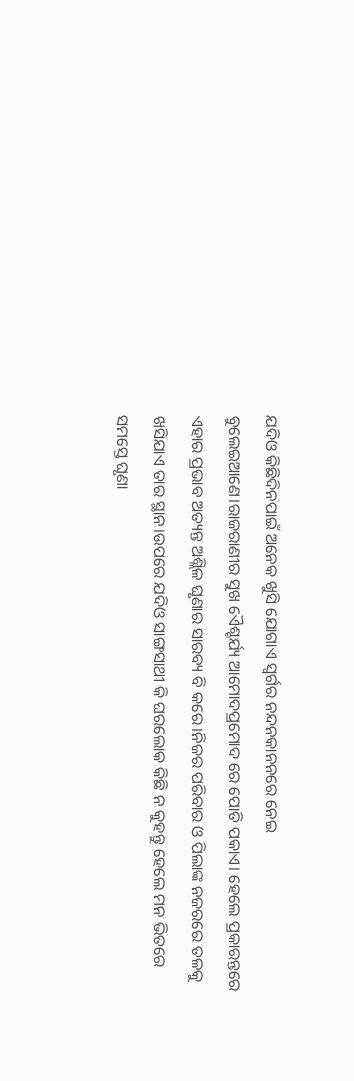ଯଦିଓ କିଛିଦିନପାଇଁ ଅନେକ ଖୁସି ଯୋଗାଏ ସ୍ବର୍ଗର ନନ୍ଦନକାନନରେ ନେଇ ବୁଲେଇଆଣେ।ରାଜରାଣୀର ସୁଖ ଏୈଶ୍ଚର୍ଯ୍ୟ ଆମୋଦପ୍ରମୋଦ ରେ ପୋତି ପକାଏ। ହେଲେ ପ୍ରକାରନ୍ତରେ ଏହାର ପ୍ରଭାବ ଅତ୍ୟନ୍ତ ଅଶ୍ଲିଳ ଘୃଣାର ସାରବ୍ୟ ବି କରେ।ନିଜର ପରିବାର ଓ ପିଲାଙ୍କ ନଜରରେ ତଳକୁ ଖସିଯାଏ ତାର ସ୍ଥାନ।ଉପରେ ଯଦିଓ ସାଙ୍ଗସାଥୀ କି ଘରଲୋକ କିଛି ନ କୁହନ୍ତୁ ହେଲେ ମନ ଭିତରେ ସମସ୍ତେ ଘୃଣା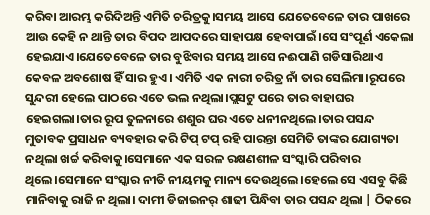କରିବା ଆରମ୍ଭ କରିଦିଅନ୍ତି ଏମିତି ଚରିତ୍ରକୁ।ସମୟ ଆସେ ଯେତେବେଳେ ତାର ପାଖରେ ଆଉ କେହି ନ ଥାନ୍ତି ତାର ବିପଦ ଆପଦରେ ସାହାପକ୍ଷ ହେବାପାଇଁ।ସେ ସଂପୂର୍ଣ ଏକେଲା ହେଇଯାଏ।ଯେତେବେଳେ ତାର ବୁଝିବାର ସମୟ ଆସେ ନଈପାଣି ଗଡିସାରିଥାଏ କେବଳ ଅବଶୋଷ ହିଁ ସାର ହୁଏ। ଏମିତି ଏକ ନାରୀ ଚରିତ୍ର ନାଁ ତାର ସେଲିମା।ରୂପରେ ସୁନ୍ଦରୀ ହେଲେ ପାଠରେ ଏତେ ଭଲ ନଥିଲା।ପ୍ଲସଟୁ ପରେ ତାର ବାହାଘର ହେଇଗଲା।ତାର ରୂପ ତୁଳନାରେ ଶଶୁର ଘର ଏତେ ଧନୀନଥିଲେ।ତାର ପସନ୍ଦ ମୁତାବକ ପ୍ରସାଧନ ବ୍ୟବହାର କରି ଟିପ୍ ଟପ୍ ରହି ପାରନ୍ତା ସେମିତି ତାଙ୍କର ଯୋଗ୍ୟତା ନଥିଲା ଖର୍ଚ୍ଚ କରିବାକୁ।ସେମାନେ ଏକ ସରଳ ରକ୍ଷଣଶୀଳ ସଂସ୍କାରି ପରିବାର ଥିଲେ।ସେମାନେ ସଂସ୍କାର ନୀତି ନୀୟମକୁ ମାନ୍ୟ ଦେଉଥିଲେ।ହେଲେ ସେ ଏସବୁ କିଛି ମାନିବାକୁ ରାଜି ନ ଥିଲା। ଦାମୀ ଡିଜାଇନର୍ ଶାଢୀ ପିନ୍ଧିବା ତାର ପସନ୍ଦ ଥିଲା | ଠିକରେ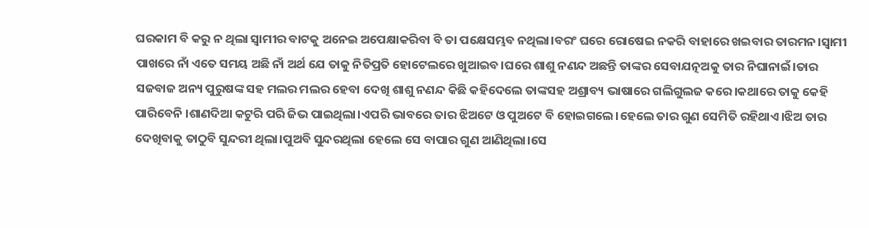ଘରକାମ ବି କରୁ ନ ଥିଲା ସ୍ବାମୀର ବାଟକୁ ଅନେଇ ଅପେକ୍ଷାକରିବା ବି ତା ପକ୍ଷେସମ୍ଭବ ନଥିଲା।ବରଂ ଘରେ ରୋଷେଇ ନକରି ବାହାରେ ଖଇବାର ତାରମନ।ସ୍ୱାମୀ ପାଖରେ ନାଁ ଏତେ ସମୟ ଅଛି ନାଁ ଅର୍ଥ ଯେ ତାକୁ ନିତିପ୍ରତି ହୋଟେଲରେ ଖୁଆଇବ।ଘରେ ଶାଶୁ ନଣନ୍ଦ ଅଛନ୍ତି ତାଙ୍କର ସେବାଯତ୍ନଅକୁ ତାର ନିଘାନାଇଁ।ତାର ସଜବାଜ ଅନ୍ୟ ପୁରୁଷଙ୍କ ସହ ମଲର ମଲର ହେବା ଦେଖି ଶାଶୁ ନଣନ୍ଦ କିଛି କହିଦେଲେ ତାଙ୍କସହ ଅଶ୍ରାବ୍ୟ ଭାଷାରେ ଗଲିଗୁଲଜ କରେ।କଥାରେ ତାକୁ କେହି ପାରିବେନି ।ଶାଣଦିଆ କଟୁରି ପରି ଜିଭ ପାଇଥିଲା।ଏପରି ଭାବରେ ତାର ଝିଅଟେ ଓ ପୁଅଟେ ବି ହୋଇଗଲେ।ହେଲେ ତାର ଗୁଣ ସେମିତି ରହିଥାଏ।ଝିଅ ତାର ଦେଖିବାକୁ ତାଠୁବି ସୁନ୍ଦରୀ ଥିଲା।ପୁଅବି ସୁନ୍ଦରଥିଲା ହେଲେ ସେ ବାପାର ଗୁଣ ଆଣିଥିଲା।ସେ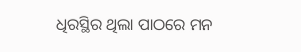ଧିରସ୍ଥିର ଥିଲା ପାଠରେ ମନ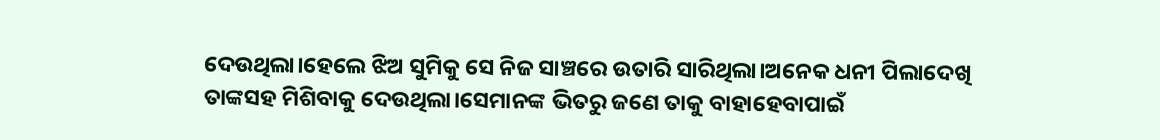ଦେଉଥିଲା।ହେଲେ ଝିଅ ସୁମିକୁ ସେ ନିଜ ସାଞ୍ଚରେ ଉତାରି ସାରିଥିଲା।ଅନେକ ଧନୀ ପିଲାଦେଖି ତାଙ୍କସହ ମିଶିବାକୁ ଦେଉଥିଲା।ସେମାନଙ୍କ ଭିତରୁ ଜଣେ ତାକୁ ବାହାହେବାପାଇଁ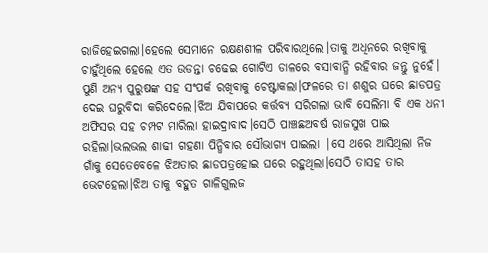ରାଜିହେଇଗଲା।ହେଲେ ସେମାନେ ରକ୍ଷଣଶୀଳ ପରିବାରଥିଲେ।ତାକୁ ଅଧିନରେ ରଖିବାକୁ ଚାହୁଁଥିଲେ ହେଲେ ଏତ ଉଡନ୍ତା ଚଢେଇ ଗୋଟିଏ ଡାଳରେ ବସାବାନ୍ଧି ରହିବାର ଜନ୍ତୁ ନୁହେଁ। ପୁଣି ଅନ୍ୟ ପୁରୁଷଙ୍କ ସହ ସଂପର୍କ ରଖିବାକୁ ଚେଷ୍ଟାକଲା।ଫଳରେ ତା ଶଶୁର ଘରେ ଛାଡପତ୍ର ଦେଇ ଘରୁବିଦା କରିଦେଲେ।ଝିଅ ଯିବାପରେ କର୍ତ୍ତବ୍ୟ ସରିଗଲା ଭାବି ସେଲିମା ବି ଏକ ଧନୀ ଅଫିସର ସହ ଚମ୍ପଟ ମାରିଲା ହାଇଦ୍ରାବାଦ।ସେଠି ପାଞ୍ଚଛଅବର୍ଷ ରାଜସୁଖ ପାଇ ରହିଲା।ଭଲଭଲ ଶାଢୀ ଗହଣା ପିନ୍ଧିବାର ସୌଭାଗ୍ୟ ପାଇଲା |ସେ ଥରେ ଆସିଥିଲା ନିଜ ଗାଁକୁ ସେତେବେଳେ ଝିଅତାର ଛାଡପତ୍ରହୋଇ ଘରେ ରହୁଥିଲା।ସେଠି ତାସହ ତାର ଭେଟହେଲା।ଝିଅ ତାକୁ ବହୁତ ଗାଳିଗୁଲଜ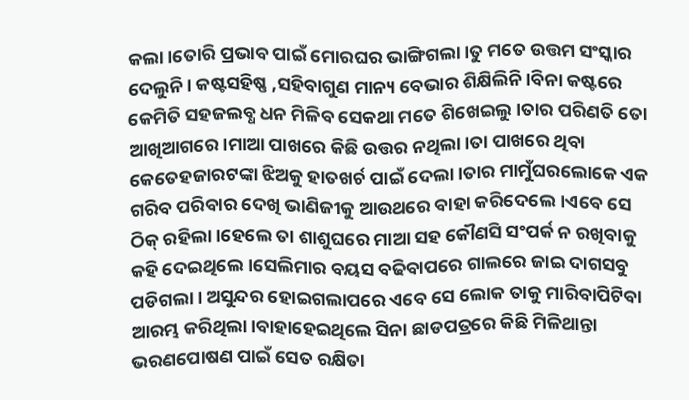କଲା।ତୋରି ପ୍ରଭାବ ପାଇଁ ମୋରଘର ଭାଙ୍ଗିଗଲା।ତୁ ମତେ ଉତ୍ତମ ସଂସ୍କାର ଦେଲୁନି। କଷ୍ଟସହିଷ୍ଣ ,ସହିବାଗୁଣ ମାନ୍ୟ ବେଭାର ଶିକ୍ଷିଲିନି।ବିନା କଷ୍ଟରେ କେମିତି ସହଜଲବ୍ଧ ଧନ ମିଳିବ ସେକଥା ମତେ ଶିଖେଇଲୁ।ତାର ପରିଣତି ତୋ ଆଖିଆଗରେ।ମାଆ ପାଖରେ କିଛି ଉତ୍ତର ନଥିଲା।ତା ପାଖରେ ଥିବା କେତେହଜାରଟଙ୍କା ଝିଅକୁ ହାତଖର୍ଚ ପାଇଁ ଦେଲା।ତାର ମାମୁଁଘରଲୋକେ ଏକ ଗରିବ ପରିବାର ଦେଖି ଭାଣିଜୀକୁ ଆଉଥରେ ବାହା କରିଦେଲେ।ଏବେ ସେ ଠିକ୍ ରହିଲା।ହେଲେ ତା ଶାଶୁଘରେ ମାଆ ସହ କୌଣସି ସଂପର୍କ ନ ରଖିବାକୁ କହି ଦେଇଥିଲେ।ସେଲିମାର ବୟସ ବଢିବାପରେ ଗାଲରେ ଜାଇ ଦାଗସବୁ ପଡିଗଲା। ଅସୁନ୍ଦର ହୋଇଗଲାପରେ ଏବେ ସେ ଲୋକ ତାକୁ ମାରିବାପିଟିବା ଆରମ୍ଭ କରିଥିଲା।ବାହାହେଇଥିଲେ ସିନା ଛାଡପତ୍ରରେ କିଛି ମିଳିଥାନ୍ତା ଭରଣପୋଷଣ ପାଇଁ ସେତ ରକ୍ଷିତା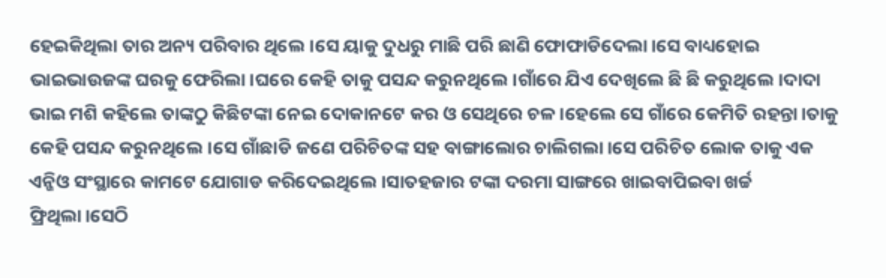ହେଇକିଥିଲା ତାର ଅନ୍ୟ ପରିବାର ଥିଲେ।ସେ ୟାକୁ ଦୁଧରୁ ମାଛି ପରି ଛାଣି ଫୋଫାଡିଦେଲା।ସେ ବାଧ୍ୟହୋଇ ଭାଇଭାଉଜଙ୍କ ଘରକୁ ଫେରିଲା।ଘରେ କେହି ତାକୁ ପସନ୍ଦ କରୁନଥିଲେ।ଗାଁରେ ଯିଏ ଦେଖିଲେ ଛି ଛି କରୁଥିଲେ।ଦାଦା ଭାଇ ମଶି କହିଲେ ତାଙ୍କଠୁ କିଛିଟଙ୍କା ନେଇ ଦୋକାନଟେ କର ଓ ସେଥିରେ ଚଳ।ହେଲେ ସେ ଗାଁରେ କେମିତି ରହନ୍ତା।ତାକୁ କେହି ପସନ୍ଦ କରୁନଥିଲେ।ସେ ଗାଁଛାଡି ଜଣେ ପରିଚିତଙ୍କ ସହ ବାଙ୍ଗାଲୋର ଚାଲିଗଲା।ସେ ପରିଚିତ ଲୋକ ତାକୁ ଏକ ଏନ୍ଜିଓ ସଂସ୍ଥାରେ କାମଟେ ଯୋଗାଡ କରିଦେଇଥିଲେ।ସାତହଜାର ଟଙ୍କା ଦରମା ସାଙ୍ଗରେ ଖାଇବାପିଇବା ଖର୍ଚ୍ଚ ଫ୍ରିଥିଲା।ସେଠି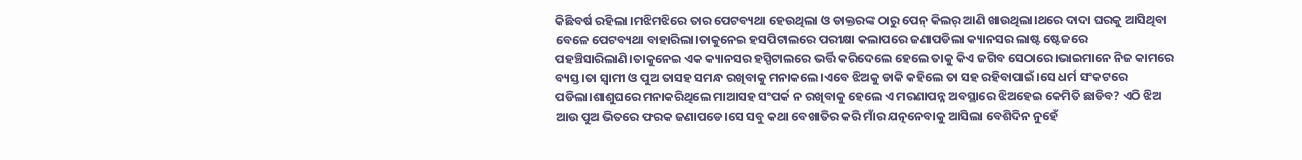କିଛିବର୍ଷ ରହିଲା ।ମଝିମଝିରେ ତାର ପେଟବ୍ୟଥା ହେଉଥିଲା ଓ ଡାକ୍ତରଙ୍କ ଠାରୁ ପେନ୍ କିଲର୍ ଆଣି ଖାଉଥିଲା।ଥରେ ଦାଦା ଘରକୁ ଆସିଥିବା ବେଳେ ପେଟବ୍ୟଥା ବାହାରିଲା।ତାକୁନେଇ ହସପିଟାଲରେ ପରୀକ୍ଷା କଲାପରେ ଜଣାପଡିଲା କ୍ୟାନସର ଲାଷ୍ଟ ଷ୍ଟେଜରେ ପହଞ୍ଚିସାରିଲାଣି।ତାକୁନେଇ ଏକ କ୍ୟାନସର ହସ୍ପିଟାଲରେ ଭର୍ତ୍ତି କରିଦେଲେ ହେଲେ ତାକୁ କିଏ ଜଗିବ ସେଠାରେ।ଭାଇମାନେ ନିଜ କାମରେ ବ୍ୟସ୍ତ।ତା ସ୍ବାମୀ ଓ ପୁଅ ତାସହ ସମନ୍ଧ ରଖିବାକୁ ମନାକଲେ।ଏବେ ଝିଅକୁ ଡାକି କହିଲେ ତା ସହ ରହିବାପାଇଁ।ସେ ଧର୍ମ ସଂକଟରେ ପଡିଲା।ଶାଶୁଘରେ ମନାକରିଥିଲେ ମାଆସହ ସଂପର୍କ ନ ରଖିବାକୁ ହେଲେ ଏ ମରଣାପନ୍ନ ଅବସ୍ଥାରେ ଝିଅହେଇ କେମିତି ଛାଡିବ? ଏଠି ଝିଅ ଆଉ ପୁଅ ଭିତରେ ଫରକ ଜଣାପଡେ।ସେ ସବୁ କଥା ବେଖାତିର କରି ମାଁର ଯତ୍ନନେବାକୁ ଆସିଲା ବେଶିଦିନ ନୁହେଁ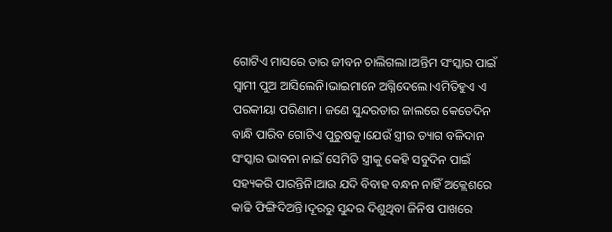ଗୋଟିଏ ମାସରେ ତାର ଜୀବନ ଚାଲିଗଲା।ଅନ୍ତିମ ସଂସ୍କାର ପାଇଁ ସ୍ବାମୀ ପୁଅ ଆସିଲେନି।ଭାଇମାନେ ଅଗ୍ନିଦେଲେ।ଏମିତିହୁଏ ଏ ପରକୀୟା ପରିଣାମ। ଜଣେ ସୁନ୍ଦରତାର ଜାଲରେ କେତେଦିନ ବାନ୍ଧି ପାରିବ ଗୋଟିଏ ପୁରୁଷକୁ।ଯେଉଁ ସ୍ତ୍ରୀର ତ୍ୟାଗ ବଳିଦାନ ସଂସ୍କାର ଭାବନା ନାଇଁ ସେମିତି ସ୍ତ୍ରୀକୁ କେହି ସବୁଦିନ ପାଇଁ ସହ୍ୟକରି ପାରନ୍ତିନି।ଆଉ ଯଦି ବିବାହ ବନ୍ଧନ ନାହିଁ ଅକ୍ଲେଶରେ କାଢି ଫିଙ୍ଗିଦିଅନ୍ତି।ଦୂରରୁ ସୁନ୍ଦର ଦିଶୁଥିବା ଜିନିଷ ପାଖରେ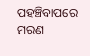ପହଞ୍ଚିବାପରେ ମରଣ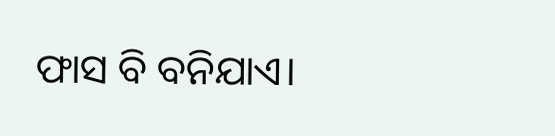ଫାସ ବି ବନିଯାଏ।